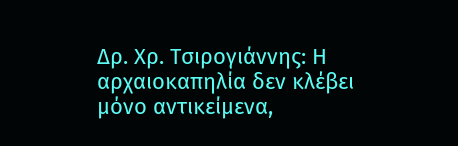Δρ. Χρ. Τσιρογιάννης: Η αρχαιοκαπηλία δεν κλέβει μόνο αντικείμενα,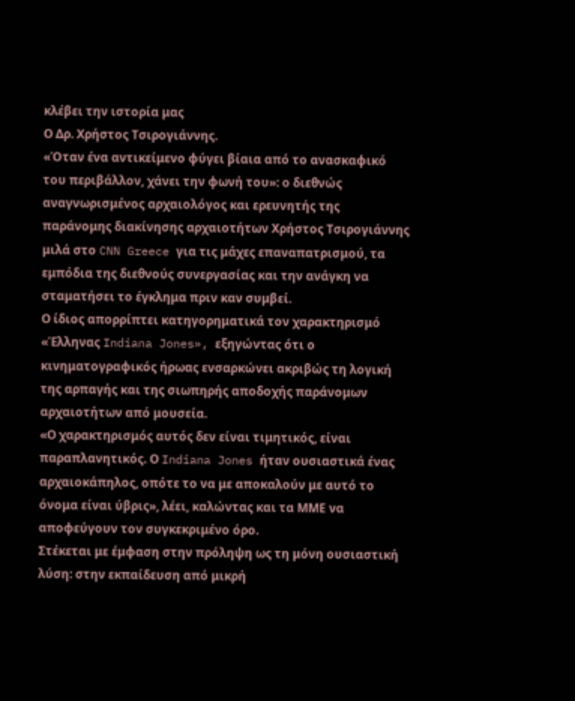κλέβει την ιστορία μας
Ο Δρ. Χρήστος Τσιρογιάννης.
«Όταν ένα αντικείμενο φύγει βίαια από το ανασκαφικό του περιβάλλον, χάνει την φωνή του»: ο διεθνώς αναγνωρισμένος αρχαιολόγος και ερευνητής της παράνομης διακίνησης αρχαιοτήτων Χρήστος Τσιρογιάννης μιλά στο CNN Greece για τις μάχες επαναπατρισμού, τα εμπόδια της διεθνούς συνεργασίας και την ανάγκη να σταματήσει το έγκλημα πριν καν συμβεί.
Ο ίδιος απορρίπτει κατηγορηματικά τον χαρακτηρισμό «Έλληνας Indiana Jones», εξηγώντας ότι ο κινηματογραφικός ήρωας ενσαρκώνει ακριβώς τη λογική της αρπαγής και της σιωπηρής αποδοχής παράνομων αρχαιοτήτων από μουσεία.
«Ο χαρακτηρισμός αυτός δεν είναι τιμητικός, είναι παραπλανητικός. Ο Indiana Jones ήταν ουσιαστικά ένας αρχαιοκάπηλος, οπότε το να με αποκαλούν με αυτό το όνομα είναι ύβρις», λέει, καλώντας και τα ΜΜΕ να αποφεύγουν τον συγκεκριμένο όρο.
Στέκεται με έμφαση στην πρόληψη ως τη μόνη ουσιαστική λύση: στην εκπαίδευση από μικρή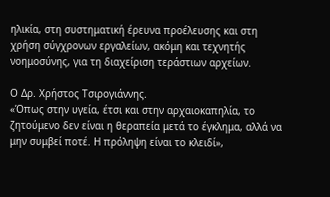ηλικία, στη συστηματική έρευνα προέλευσης και στη χρήση σύγχρονων εργαλείων, ακόμη και τεχνητής νοημοσύνης, για τη διαχείριση τεράστιων αρχείων.

Ο Δρ. Χρήστος Τσιρογιάννης.
«Όπως στην υγεία, έτσι και στην αρχαιοκαπηλία, το ζητούμενο δεν είναι η θεραπεία μετά το έγκλημα, αλλά να μην συμβεί ποτέ. Η πρόληψη είναι το κλειδί»,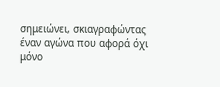σημειώνει, σκιαγραφώντας έναν αγώνα που αφορά όχι μόνο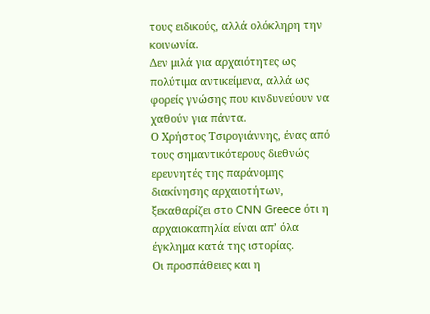τους ειδικούς, αλλά ολόκληρη την κοινωνία.
Δεν μιλά για αρχαιότητες ως πολύτιμα αντικείμενα, αλλά ως φορείς γνώσης που κινδυνεύουν να χαθούν για πάντα.
Ο Χρήστος Τσιρογιάννης, ένας από τους σημαντικότερους διεθνώς ερευνητές της παράνομης διακίνησης αρχαιοτήτων, ξεκαθαρίζει στο CNN Greece ότι η αρχαιοκαπηλία είναι απ’ όλα έγκλημα κατά της ιστορίας.
Οι προσπάθειες και η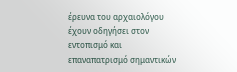έρευνα του αρχαιολόγου έχουν οδηγήσει στον εντοπισμό και επαναπατρισμό σημαντικών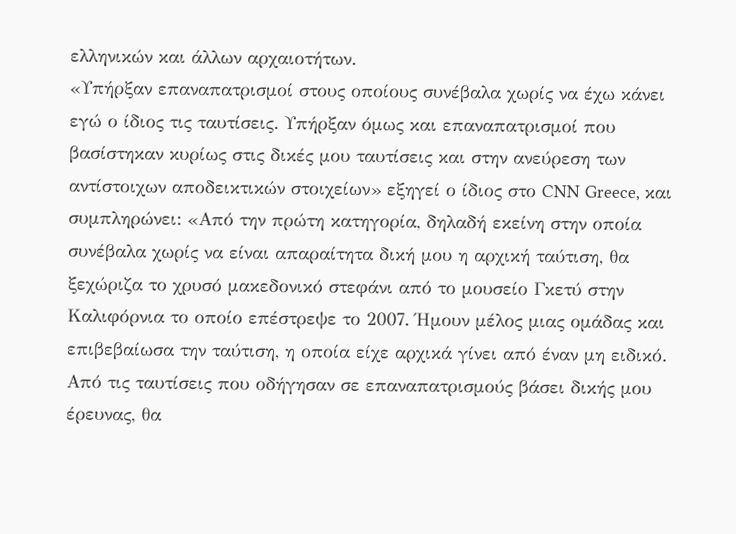ελληνικών και άλλων αρχαιοτήτων.
«Υπήρξαν επαναπατρισμοί στους οποίους συνέβαλα χωρίς να έχω κάνει εγώ ο ίδιος τις ταυτίσεις. Υπήρξαν όμως και επαναπατρισμοί που βασίστηκαν κυρίως στις δικές μου ταυτίσεις και στην ανεύρεση των αντίστοιχων αποδεικτικών στοιχείων» εξηγεί ο ίδιος στο CNN Greece, και συμπληρώνει: «Από την πρώτη κατηγορία, δηλαδή εκείνη στην οποία συνέβαλα χωρίς να είναι απαραίτητα δική μου η αρχική ταύτιση, θα ξεχώριζα το χρυσό μακεδονικό στεφάνι από το μουσείο Γκετύ στην Καλιφόρνια το οποίο επέστρεψε το 2007. Ήμουν μέλος μιας ομάδας και επιβεβαίωσα την ταύτιση, η οποία είχε αρχικά γίνει από έναν μη ειδικό. Από τις ταυτίσεις που οδήγησαν σε επαναπατρισμούς βάσει δικής μου έρευνας, θα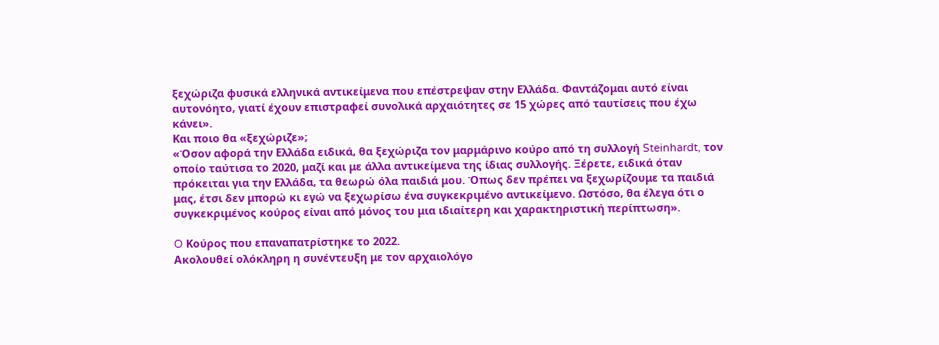ξεχώριζα φυσικά ελληνικά αντικείμενα που επέστρεψαν στην Ελλάδα. Φαντάζομαι αυτό είναι αυτονόητο, γιατί έχουν επιστραφεί συνολικά αρχαιότητες σε 15 χώρες από ταυτίσεις που έχω κάνει».
Και ποιο θα «ξεχώριζε»;
«Όσον αφορά την Ελλάδα ειδικά, θα ξεχώριζα τον μαρμάρινο κούρο από τη συλλογή Steinhardt, τον οποίο ταύτισα το 2020, μαζί και με άλλα αντικείμενα της ίδιας συλλογής. Ξέρετε, ειδικά όταν πρόκειται για την Ελλάδα, τα θεωρώ όλα παιδιά μου. Όπως δεν πρέπει να ξεχωρίζουμε τα παιδιά μας, έτσι δεν μπορώ κι εγώ να ξεχωρίσω ένα συγκεκριμένο αντικείμενο. Ωστόσο, θα έλεγα ότι ο συγκεκριμένος κούρος είναι από μόνος του μια ιδιαίτερη και χαρακτηριστική περίπτωση».

O Κούρος που επαναπατρίστηκε το 2022.
Ακολουθεί ολόκληρη η συνέντευξη με τον αρχαιολόγο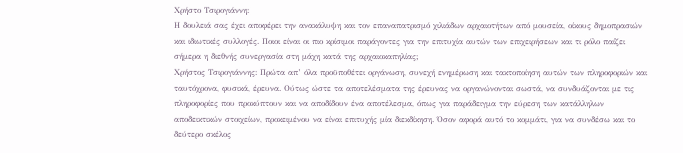Χρήστο Τσιρογιάννη:
Η δουλειά σας έχει αποφέρει την ανακάλυψη και τον επαναπατρισμό χιλιάδων αρχαιοτήτων από μουσεία, οίκους δημοπρασιών και ιδιωτικές συλλογές. Ποιοι είναι οι πιο κρίσιμοι παράγοντες για την επιτυχία αυτών των επιχειρήσεων και τι ρόλο παίζει σήμερα η διεθνής συνεργασία στη μάχη κατά της αρχαιοκαπηλίας;
Χρήστος Τσιρογιάννης: Πρώτα απ’ όλα προϋποθέτει οργάνωση, συνεχή ενημέρωση και τακτοποίηση αυτών των πληροφοριών και ταυτόχρονα, φυσικά, έρευνα. Ούτως ώστε τα αποτελέσματα της έρευνας να οργανώνονται σωστά, να συνδυάζονται με τις πληροφορίες που προκύπτουν και να αποδίδουν ένα αποτέλεσμα, όπως για παράδειγμα την εύρεση των κατάλληλων αποδεικτικών στοιχείων, προκειμένου να είναι επιτυχής μία διεκδίκηση. Όσον αφορά αυτό το κομμάτι, για να συνδέσω και το δεύτερο σκέλος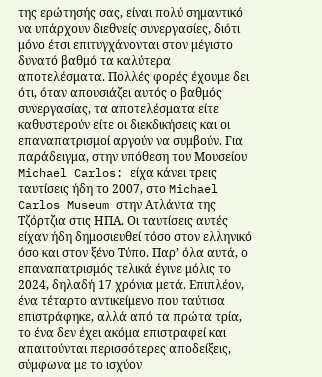της ερώτησής σας, είναι πολύ σημαντικό να υπάρχουν διεθνείς συνεργασίες, διότι μόνο έτσι επιτυγχάνονται στον μέγιστο δυνατό βαθμό τα καλύτερα αποτελέσματα. Πολλές φορές έχουμε δει ότι, όταν απουσιάζει αυτός ο βαθμός συνεργασίας, τα αποτελέσματα είτε καθυστερούν είτε οι διεκδικήσεις και οι επαναπατρισμοί αργούν να συμβούν. Για παράδειγμα, στην υπόθεση του Μουσείου Michael Carlos: είχα κάνει τρεις ταυτίσεις ήδη το 2007, στο Michael Carlos Museum στην Ατλάντα της Τζόρτζια στις ΗΠΑ. Οι ταυτίσεις αυτές είχαν ήδη δημοσιευθεί τόσο στον ελληνικό όσο και στον ξένο Τύπο. Παρ’ όλα αυτά, ο επαναπατρισμός τελικά έγινε μόλις το 2024, δηλαδή 17 χρόνια μετά. Επιπλέον, ένα τέταρτο αντικείμενο που ταύτισα επιστράφηκε, αλλά από τα πρώτα τρία, το ένα δεν έχει ακόμα επιστραφεί και απαιτούνται περισσότερες αποδείξεις, σύμφωνα με το ισχύον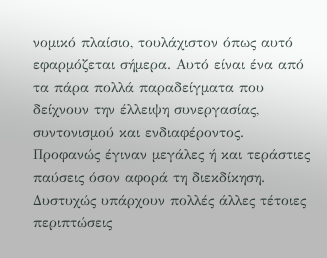νομικό πλαίσιο, τουλάχιστον όπως αυτό εφαρμόζεται σήμερα. Αυτό είναι ένα από τα πάρα πολλά παραδείγματα που δείχνουν την έλλειψη συνεργασίας, συντονισμού και ενδιαφέροντος. Προφανώς έγιναν μεγάλες ή και τεράστιες παύσεις όσον αφορά τη διεκδίκηση. Δυστυχώς υπάρχουν πολλές άλλες τέτοιες περιπτώσεις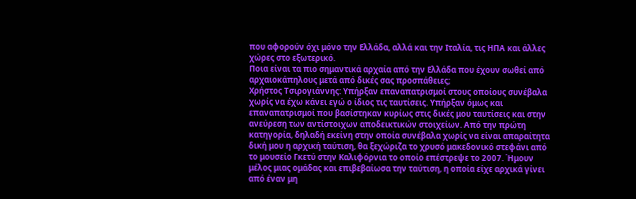που αφορούν όχι μόνο την Ελλάδα, αλλά και την Ιταλία, τις ΗΠΑ και άλλες χώρες στο εξωτερικό.
Ποια είναι τα πιο σημαντικά αρχαία από την Ελλάδα που έχουν σωθεί από αρχαιοκάπηλους μετά από δικές σας προσπάθειες;
Χρήστος Τσιρογιάννης: Υπήρξαν επαναπατρισμοί στους οποίους συνέβαλα χωρίς να έχω κάνει εγώ ο ίδιος τις ταυτίσεις. Υπήρξαν όμως και επαναπατρισμοί που βασίστηκαν κυρίως στις δικές μου ταυτίσεις και στην ανεύρεση των αντίστοιχων αποδεικτικών στοιχείων. Από την πρώτη κατηγορία, δηλαδή εκείνη στην οποία συνέβαλα χωρίς να είναι απαραίτητα δική μου η αρχική ταύτιση, θα ξεχώριζα το χρυσό μακεδονικό στεφάνι από το μουσείο Γκετύ στην Καλιφόρνια το οποίο επέστρεψε το 2007. Ήμουν μέλος μιας ομάδας και επιβεβαίωσα την ταύτιση, η οποία είχε αρχικά γίνει από έναν μη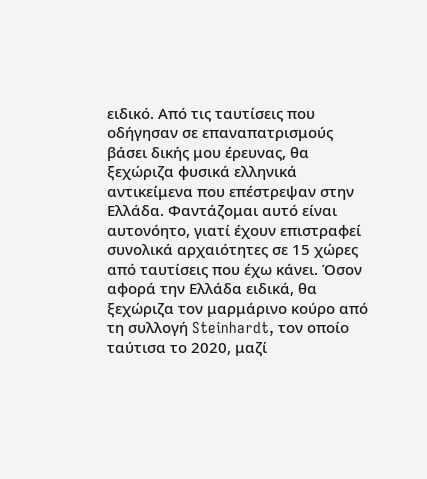ειδικό. Από τις ταυτίσεις που οδήγησαν σε επαναπατρισμούς βάσει δικής μου έρευνας, θα ξεχώριζα φυσικά ελληνικά αντικείμενα που επέστρεψαν στην Ελλάδα. Φαντάζομαι αυτό είναι αυτονόητο, γιατί έχουν επιστραφεί συνολικά αρχαιότητες σε 15 χώρες από ταυτίσεις που έχω κάνει. Όσον αφορά την Ελλάδα ειδικά, θα ξεχώριζα τον μαρμάρινο κούρο από τη συλλογή Steinhardt, τον οποίο ταύτισα το 2020, μαζί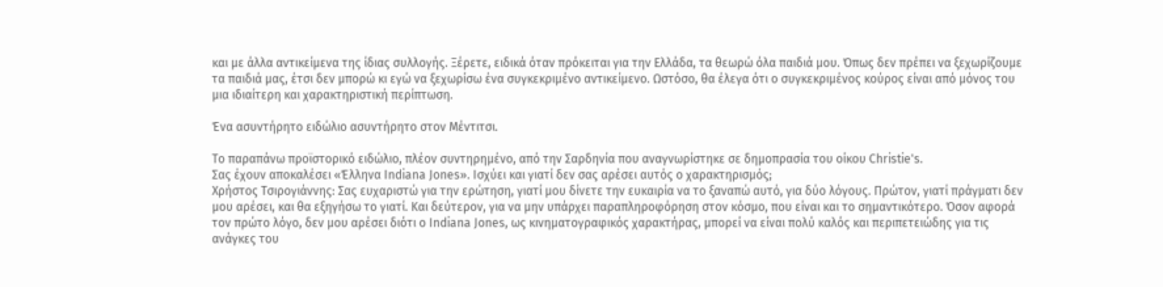και με άλλα αντικείμενα της ίδιας συλλογής. Ξέρετε, ειδικά όταν πρόκειται για την Ελλάδα, τα θεωρώ όλα παιδιά μου. Όπως δεν πρέπει να ξεχωρίζουμε τα παιδιά μας, έτσι δεν μπορώ κι εγώ να ξεχωρίσω ένα συγκεκριμένο αντικείμενο. Ωστόσο, θα έλεγα ότι ο συγκεκριμένος κούρος είναι από μόνος του μια ιδιαίτερη και χαρακτηριστική περίπτωση.

Ένα ασυντήρητο ειδώλιο ασυντήρητο στον Μέντιτσι.

Το παραπάνω προϊστορικό ειδώλιο, πλέον συντηρημένο, από την Σαρδηνία που αναγνωρίστηκε σε δημοπρασία του οίκου Christie's.
Σας έχουν αποκαλέσει «Έλληνα Indiana Jones». Ισχύει και γιατί δεν σας αρέσει αυτός ο χαρακτηρισμός;
Χρήστος Τσιρογιάννης: Σας ευχαριστώ για την ερώτηση, γιατί μου δίνετε την ευκαιρία να το ξαναπώ αυτό, για δύο λόγους. Πρώτον, γιατί πράγματι δεν μου αρέσει, και θα εξηγήσω το γιατί. Και δεύτερον, για να μην υπάρχει παραπληροφόρηση στον κόσμο, που είναι και το σημαντικότερο. Όσον αφορά τον πρώτο λόγο, δεν μου αρέσει διότι ο Indiana Jones, ως κινηματογραφικός χαρακτήρας, μπορεί να είναι πολύ καλός και περιπετειώδης για τις ανάγκες του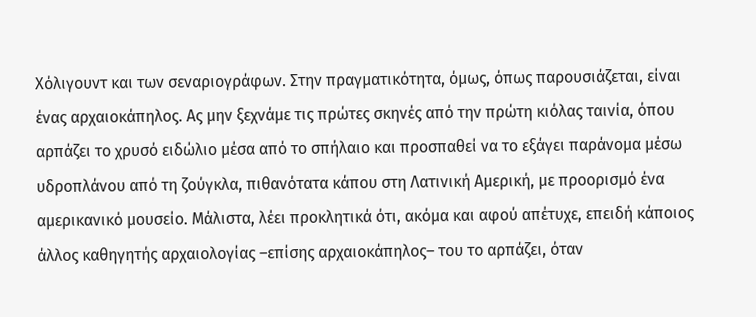Χόλιγουντ και των σεναριογράφων. Στην πραγματικότητα, όμως, όπως παρουσιάζεται, είναι ένας αρχαιοκάπηλος. Ας μην ξεχνάμε τις πρώτες σκηνές από την πρώτη κιόλας ταινία, όπου αρπάζει το χρυσό ειδώλιο μέσα από το σπήλαιο και προσπαθεί να το εξάγει παράνομα μέσω υδροπλάνου από τη ζούγκλα, πιθανότατα κάπου στη Λατινική Αμερική, με προορισμό ένα αμερικανικό μουσείο. Μάλιστα, λέει προκλητικά ότι, ακόμα και αφού απέτυχε, επειδή κάποιος άλλος καθηγητής αρχαιολογίας –επίσης αρχαιοκάπηλος– του το αρπάζει, όταν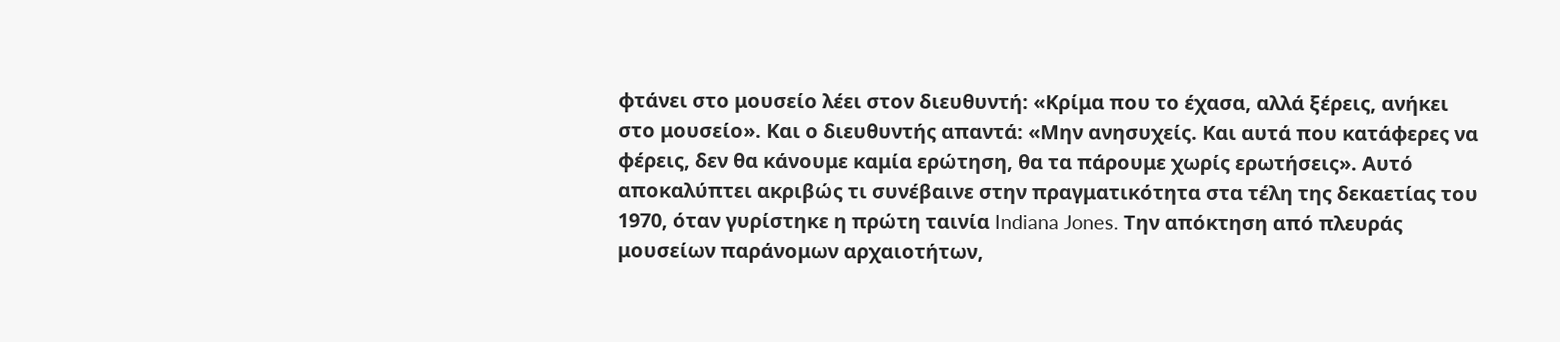φτάνει στο μουσείο λέει στον διευθυντή: «Κρίμα που το έχασα, αλλά ξέρεις, ανήκει στο μουσείο». Και ο διευθυντής απαντά: «Μην ανησυχείς. Και αυτά που κατάφερες να φέρεις, δεν θα κάνουμε καμία ερώτηση, θα τα πάρουμε χωρίς ερωτήσεις». Αυτό αποκαλύπτει ακριβώς τι συνέβαινε στην πραγματικότητα στα τέλη της δεκαετίας του 1970, όταν γυρίστηκε η πρώτη ταινία Indiana Jones. Την απόκτηση από πλευράς μουσείων παράνομων αρχαιοτήτων,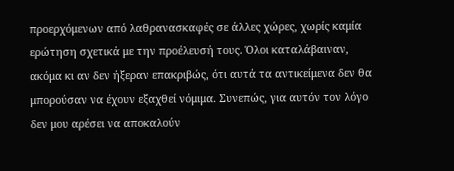προερχόμενων από λαθρανασκαφές σε άλλες χώρες, χωρίς καμία ερώτηση σχετικά με την προέλευσή τους. Όλοι καταλάβαιναν, ακόμα κι αν δεν ήξεραν επακριβώς, ότι αυτά τα αντικείμενα δεν θα μπορούσαν να έχουν εξαχθεί νόμιμα. Συνεπώς, για αυτόν τον λόγο δεν μου αρέσει να αποκαλούν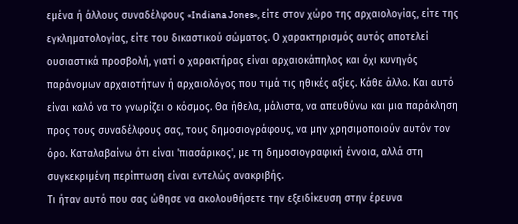εμένα ή άλλους συναδέλφους «Indiana Jones», είτε στον χώρο της αρχαιολογίας, είτε της εγκληματολογίας, είτε του δικαστικού σώματος. Ο χαρακτηρισμός αυτός αποτελεί ουσιαστικά προσβολή, γιατί ο χαρακτήρας είναι αρχαιοκάπηλος και όχι κυνηγός παράνομων αρχαιοτήτων ή αρχαιολόγος που τιμά τις ηθικές αξίες. Κάθε άλλο. Και αυτό είναι καλό να το γνωρίζει ο κόσμος. Θα ήθελα, μάλιστα, να απευθύνω και μια παράκληση προς τους συναδέλφους σας, τους δημοσιογράφους, να μην χρησιμοποιούν αυτόν τον όρο. Καταλαβαίνω ότι είναι 'πιασάρικος', με τη δημοσιογραφική έννοια, αλλά στη συγκεκριμένη περίπτωση είναι εντελώς ανακριβής.
Τι ήταν αυτό που σας ώθησε να ακολουθήσετε την εξειδίκευση στην έρευνα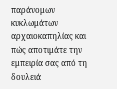παράνομων κυκλωμάτων αρχαιοκαπηλίας και πώς αποτιμάτε την εμπειρία σας από τη δουλειά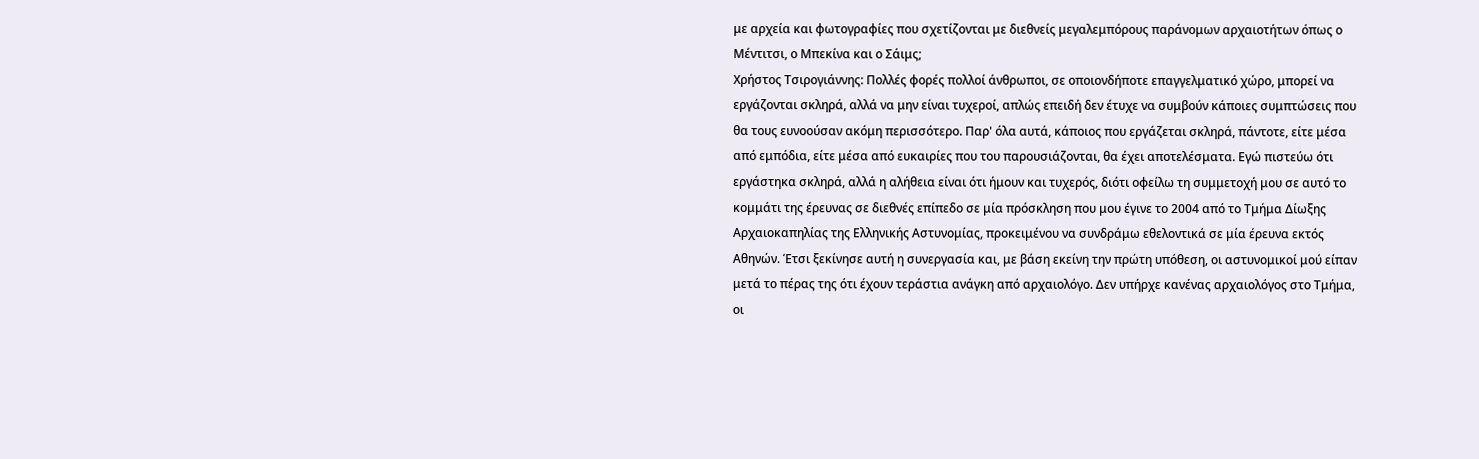με αρχεία και φωτογραφίες που σχετίζονται με διεθνείς μεγαλεμπόρους παράνομων αρχαιοτήτων όπως ο Μέντιτσι, ο Μπεκίνα και ο Σάιμς;
Χρήστος Τσιρογιάννης: Πολλές φορές πολλοί άνθρωποι, σε οποιονδήποτε επαγγελματικό χώρο, μπορεί να εργάζονται σκληρά, αλλά να μην είναι τυχεροί, απλώς επειδή δεν έτυχε να συμβούν κάποιες συμπτώσεις που θα τους ευνοούσαν ακόμη περισσότερο. Παρ' όλα αυτά, κάποιος που εργάζεται σκληρά, πάντοτε, είτε μέσα από εμπόδια, είτε μέσα από ευκαιρίες που του παρουσιάζονται, θα έχει αποτελέσματα. Εγώ πιστεύω ότι εργάστηκα σκληρά, αλλά η αλήθεια είναι ότι ήμουν και τυχερός, διότι οφείλω τη συμμετοχή μου σε αυτό το κομμάτι της έρευνας σε διεθνές επίπεδο σε μία πρόσκληση που μου έγινε το 2004 από το Τμήμα Δίωξης Αρχαιοκαπηλίας της Ελληνικής Αστυνομίας, προκειμένου να συνδράμω εθελοντικά σε μία έρευνα εκτός Αθηνών. Έτσι ξεκίνησε αυτή η συνεργασία και, με βάση εκείνη την πρώτη υπόθεση, οι αστυνομικοί μού είπαν μετά το πέρας της ότι έχουν τεράστια ανάγκη από αρχαιολόγο. Δεν υπήρχε κανένας αρχαιολόγος στο Τμήμα, οι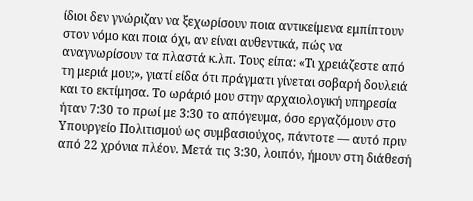ίδιοι δεν γνώριζαν να ξεχωρίσουν ποια αντικείμενα εμπίπτουν στον νόμο και ποια όχι, αν είναι αυθεντικά, πώς να αναγνωρίσουν τα πλαστά κ.λπ. Τους είπα: «Τι χρειάζεστε από τη μεριά μου;», γιατί είδα ότι πράγματι γίνεται σοβαρή δουλειά και το εκτίμησα. Το ωράριό μου στην αρχαιολογική υπηρεσία ήταν 7:30 το πρωί με 3:30 το απόγευμα, όσο εργαζόμουν στο Υπουργείο Πολιτισμού ως συμβασιούχος, πάντοτε — αυτό πριν από 22 χρόνια πλέον. Μετά τις 3:30, λοιπόν, ήμουν στη διάθεσή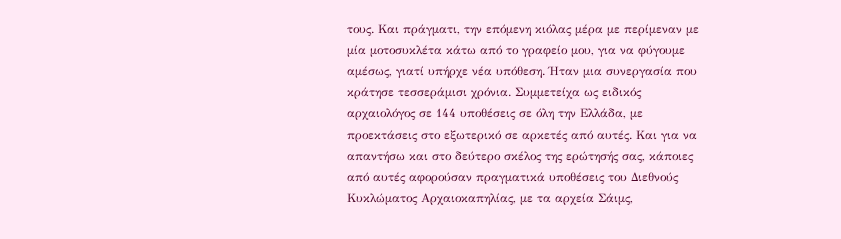τους. Και πράγματι, την επόμενη κιόλας μέρα με περίμεναν με μία μοτοσυκλέτα κάτω από το γραφείο μου, για να φύγουμε αμέσως, γιατί υπήρχε νέα υπόθεση. Ήταν μια συνεργασία που κράτησε τεσσεράμισι χρόνια. Συμμετείχα ως ειδικός αρχαιολόγος σε 144 υποθέσεις σε όλη την Ελλάδα, με προεκτάσεις στο εξωτερικό σε αρκετές από αυτές. Και για να απαντήσω και στο δεύτερο σκέλος της ερώτησής σας, κάποιες από αυτές αφορούσαν πραγματικά υποθέσεις του Διεθνούς Κυκλώματος Αρχαιοκαπηλίας, με τα αρχεία Σάιμς,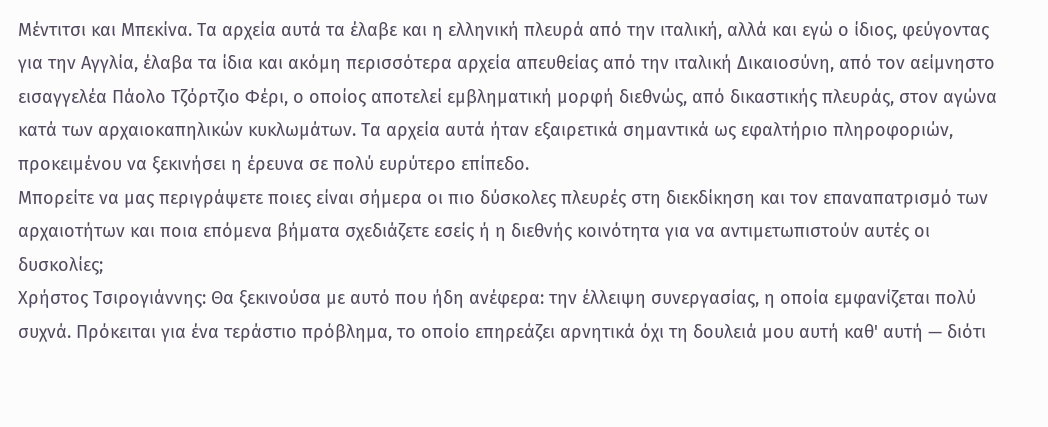Μέντιτσι και Μπεκίνα. Τα αρχεία αυτά τα έλαβε και η ελληνική πλευρά από την ιταλική, αλλά και εγώ ο ίδιος, φεύγοντας για την Αγγλία, έλαβα τα ίδια και ακόμη περισσότερα αρχεία απευθείας από την ιταλική Δικαιοσύνη, από τον αείμνηστο εισαγγελέα Πάολο Τζόρτζιο Φέρι, ο οποίος αποτελεί εμβληματική μορφή διεθνώς, από δικαστικής πλευράς, στον αγώνα κατά των αρχαιοκαπηλικών κυκλωμάτων. Τα αρχεία αυτά ήταν εξαιρετικά σημαντικά ως εφαλτήριο πληροφοριών, προκειμένου να ξεκινήσει η έρευνα σε πολύ ευρύτερο επίπεδο.
Μπορείτε να μας περιγράψετε ποιες είναι σήμερα οι πιο δύσκολες πλευρές στη διεκδίκηση και τον επαναπατρισμό των αρχαιοτήτων και ποια επόμενα βήματα σχεδιάζετε εσείς ή η διεθνής κοινότητα για να αντιμετωπιστούν αυτές οι δυσκολίες;
Χρήστος Τσιρογιάννης: Θα ξεκινούσα με αυτό που ήδη ανέφερα: την έλλειψη συνεργασίας, η οποία εμφανίζεται πολύ συχνά. Πρόκειται για ένα τεράστιο πρόβλημα, το οποίο επηρεάζει αρνητικά όχι τη δουλειά μου αυτή καθ' αυτή — διότι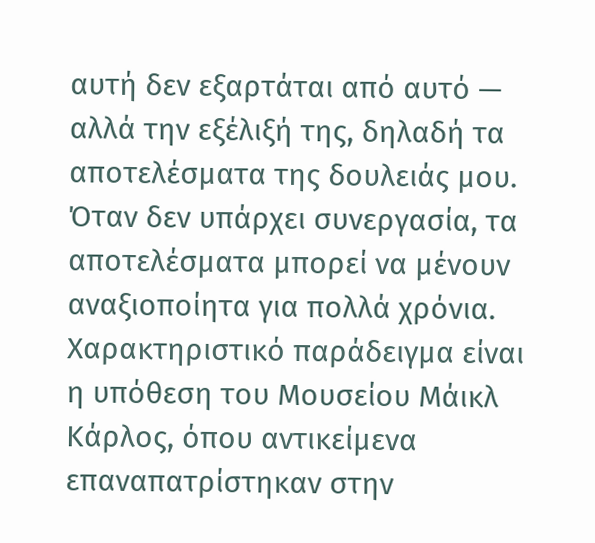αυτή δεν εξαρτάται από αυτό — αλλά την εξέλιξή της, δηλαδή τα αποτελέσματα της δουλειάς μου. Όταν δεν υπάρχει συνεργασία, τα αποτελέσματα μπορεί να μένουν αναξιοποίητα για πολλά χρόνια. Χαρακτηριστικό παράδειγμα είναι η υπόθεση του Μουσείου Μάικλ Κάρλος, όπου αντικείμενα επαναπατρίστηκαν στην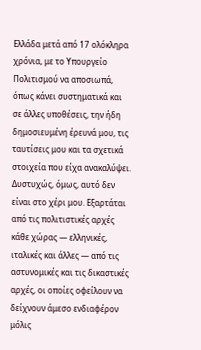Ελλάδα μετά από 17 ολόκληρα χρόνια, με το Υπουργείο Πολιτισμού να αποσιωπά, όπως κάνει συστηματικά και σε άλλες υποθέσεις, την ήδη δημοσιευμένη έρευνά μου, τις ταυτίσεις μου και τα σχετικά στοιχεία που είχα ανακαλύψει. Δυστυχώς, όμως, αυτό δεν είναι στο χέρι μου. Εξαρτάται από τις πολιτιστικές αρχές κάθε χώρας — ελληνικές, ιταλικές και άλλες — από τις αστυνομικές και τις δικαστικές αρχές, οι οποίες οφείλουν να δείχνουν άμεσο ενδιαφέρον μόλις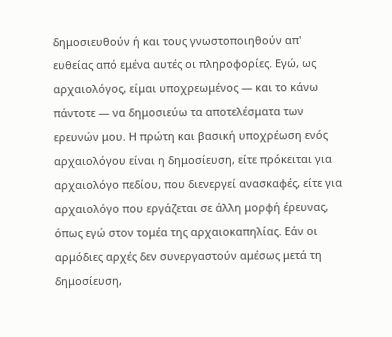δημοσιευθούν ή και τους γνωστοποιηθούν απ' ευθείας από εμένα αυτές οι πληροφορίες. Εγώ, ως αρχαιολόγος, είμαι υποχρεωμένος — και το κάνω πάντοτε — να δημοσιεύω τα αποτελέσματα των ερευνών μου. Η πρώτη και βασική υποχρέωση ενός αρχαιολόγου είναι η δημοσίευση, είτε πρόκειται για αρχαιολόγο πεδίου, που διενεργεί ανασκαφές, είτε για αρχαιολόγο που εργάζεται σε άλλη μορφή έρευνας, όπως εγώ στον τομέα της αρχαιοκαπηλίας. Εάν οι αρμόδιες αρχές δεν συνεργαστούν αμέσως μετά τη δημοσίευση,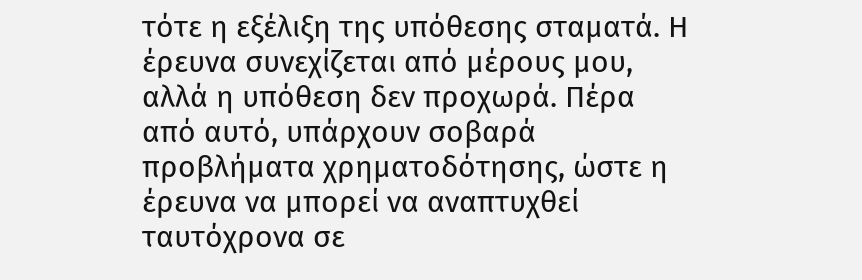τότε η εξέλιξη της υπόθεσης σταματά. Η έρευνα συνεχίζεται από μέρους μου, αλλά η υπόθεση δεν προχωρά. Πέρα από αυτό, υπάρχουν σοβαρά προβλήματα χρηματοδότησης, ώστε η έρευνα να μπορεί να αναπτυχθεί ταυτόχρονα σε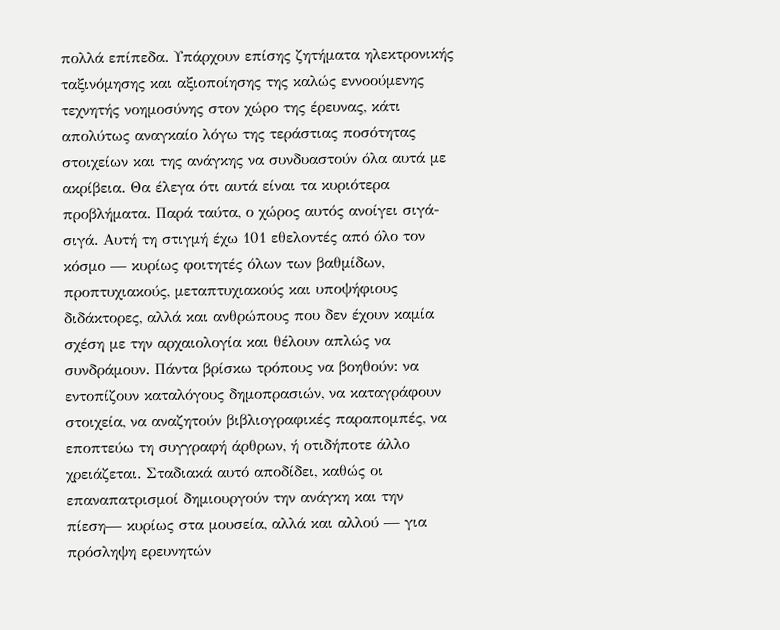πολλά επίπεδα. Υπάρχουν επίσης ζητήματα ηλεκτρονικής ταξινόμησης και αξιοποίησης της καλώς εννοούμενης τεχνητής νοημοσύνης στον χώρο της έρευνας, κάτι απολύτως αναγκαίο λόγω της τεράστιας ποσότητας στοιχείων και της ανάγκης να συνδυαστούν όλα αυτά με ακρίβεια. Θα έλεγα ότι αυτά είναι τα κυριότερα προβλήματα. Παρά ταύτα, ο χώρος αυτός ανοίγει σιγά-σιγά. Αυτή τη στιγμή έχω 101 εθελοντές από όλο τον κόσμο — κυρίως φοιτητές όλων των βαθμίδων, προπτυχιακούς, μεταπτυχιακούς και υποψήφιους διδάκτορες, αλλά και ανθρώπους που δεν έχουν καμία σχέση με την αρχαιολογία και θέλουν απλώς να συνδράμουν. Πάντα βρίσκω τρόπους να βοηθούν: να εντοπίζουν καταλόγους δημοπρασιών, να καταγράφουν στοιχεία, να αναζητούν βιβλιογραφικές παραπομπές, να εποπτεύω τη συγγραφή άρθρων, ή οτιδήποτε άλλο χρειάζεται. Σταδιακά αυτό αποδίδει, καθώς οι επαναπατρισμοί δημιουργούν την ανάγκη και την πίεση— κυρίως στα μουσεία, αλλά και αλλού — για πρόσληψη ερευνητών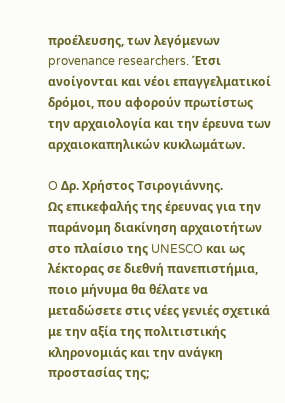προέλευσης, των λεγόμενων provenance researchers. Έτσι ανοίγονται και νέοι επαγγελματικοί δρόμοι, που αφορούν πρωτίστως την αρχαιολογία και την έρευνα των αρχαιοκαπηλικών κυκλωμάτων.

O Δρ. Χρήστος Τσιρογιάννης.
Ως επικεφαλής της έρευνας για την παράνομη διακίνηση αρχαιοτήτων στο πλαίσιο της UNESCO και ως λέκτορας σε διεθνή πανεπιστήμια, ποιο μήνυμα θα θέλατε να μεταδώσετε στις νέες γενιές σχετικά με την αξία της πολιτιστικής κληρονομιάς και την ανάγκη προστασίας της;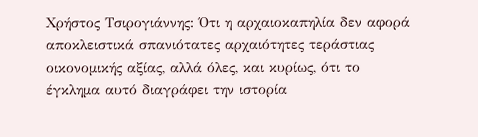Χρήστος Τσιρογιάννης: Ότι η αρχαιοκαπηλία δεν αφορά αποκλειστικά σπανιότατες αρχαιότητες τεράστιας οικονομικής αξίας, αλλά όλες, και κυρίως, ότι το έγκλημα αυτό διαγράφει την ιστορία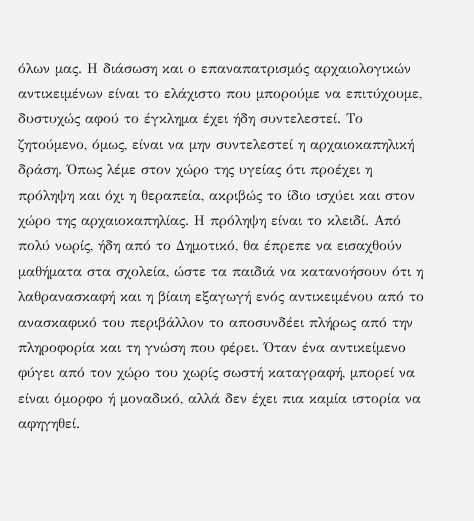όλων μας. Η διάσωση και ο επαναπατρισμός αρχαιολογικών αντικειμένων είναι το ελάχιστο που μπορούμε να επιτύχουμε, δυστυχώς αφού το έγκλημα έχει ήδη συντελεστεί. Το ζητούμενο, όμως, είναι να μην συντελεστεί η αρχαιοκαπηλική δράση. Όπως λέμε στον χώρο της υγείας ότι προέχει η πρόληψη και όχι η θεραπεία, ακριβώς το ίδιο ισχύει και στον χώρο της αρχαιοκαπηλίας. Η πρόληψη είναι το κλειδί. Από πολύ νωρίς, ήδη από το Δημοτικό, θα έπρεπε να εισαχθούν μαθήματα στα σχολεία, ώστε τα παιδιά να κατανοήσουν ότι η λαθρανασκαφή και η βίαιη εξαγωγή ενός αντικειμένου από το ανασκαφικό του περιβάλλον το αποσυνδέει πλήρως από την πληροφορία και τη γνώση που φέρει. Όταν ένα αντικείμενο φύγει από τον χώρο του χωρίς σωστή καταγραφή, μπορεί να είναι όμορφο ή μοναδικό, αλλά δεν έχει πια καμία ιστορία να αφηγηθεί.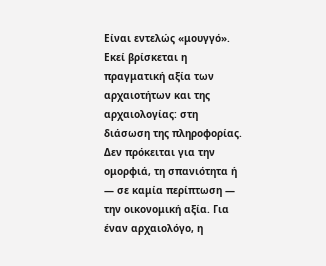Είναι εντελώς «μουγγό». Εκεί βρίσκεται η πραγματική αξία των αρχαιοτήτων και της αρχαιολογίας: στη διάσωση της πληροφορίας. Δεν πρόκειται για την ομορφιά, τη σπανιότητα ή — σε καμία περίπτωση — την οικονομική αξία. Για έναν αρχαιολόγο, η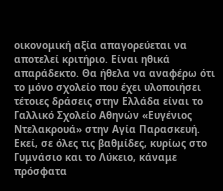οικονομική αξία απαγορεύεται να αποτελεί κριτήριο. Είναι ηθικά απαράδεκτο. Θα ήθελα να αναφέρω ότι το μόνο σχολείο που έχει υλοποιήσει τέτοιες δράσεις στην Ελλάδα είναι το Γαλλικό Σχολείο Αθηνών «Ευγένιος Ντελακρουά» στην Αγία Παρασκευή. Εκεί, σε όλες τις βαθμίδες, κυρίως στο Γυμνάσιο και το Λύκειο, κάναμε πρόσφατα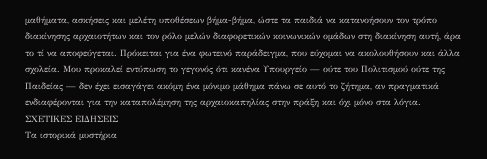μαθήματα, ασκήσεις και μελέτη υποθέσεων βήμα-βήμα, ώστε τα παιδιά να κατανοήσουν τον τρόπο διακίνησης αρχαιοτήτων και τον ρόλο μελών διαφορετικών κοινωνικών ομάδων στη διακίνηση αυτή, άρα το τί να αποφεύγεται. Πρόκειται για ένα φωτεινό παράδειγμα, που εύχομαι να ακολουθήσουν και άλλα σχολεία. Μου προκαλεί εντύπωση το γεγονός ότι κανένα Υπουργείο — ούτε του Πολιτισμού ούτε της Παιδείας — δεν έχει εισαγάγει ακόμη ένα μόνιμο μάθημα πάνω σε αυτό το ζήτημα, αν πραγματικά ενδιαφέρονται για την καταπολέμηση της αρχαιοκαπηλίας στην πράξη και όχι μόνο στα λόγια.
ΣΧΕΤΙΚΕΣ ΕΙΔΗΣΕΙΣ
Τα ιστορικά μυστήρια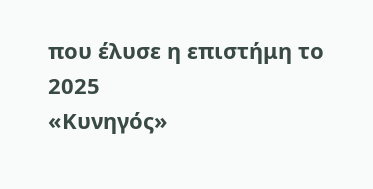που έλυσε η επιστήμη το 2025
«Κυνηγός»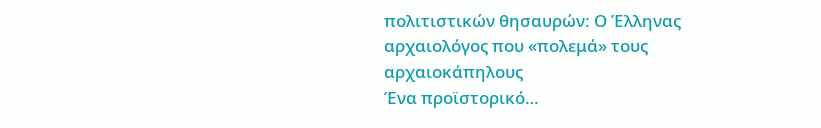πολιτιστικών θησαυρών: Ο Έλληνας αρχαιολόγος που «πολεμά» τους αρχαιοκάπηλους
Ένα προϊστορικό…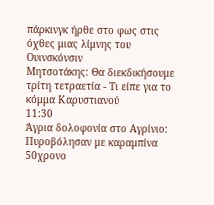πάρκινγκ ήρθε στο φως στις όχθες μιας λίμνης του Ουινσκόνσιν
Μητσοτάκης: Θα διεκδικήσουμε τρίτη τετραετία - Τι είπε για το κόμμα Καρυστιανού
11:30
Άγρια δολοφονία στο Αγρίνιο: Πυροβόλησαν με καραμπίνα 50χρονο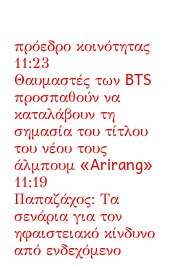πρόεδρο κοινότητας
11:23
Θαυμαστές των BTS προσπαθούν να καταλάβουν τη σημασία του τίτλου του νέου τους άλμπουμ «Arirang»
11:19
Παπαζάχος: Τα σενάρια για τον ηφαιστειακό κίνδυνο από ενδεχόμενο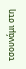τσουνάμι στη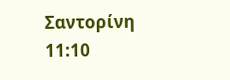Σαντορίνη
11:10